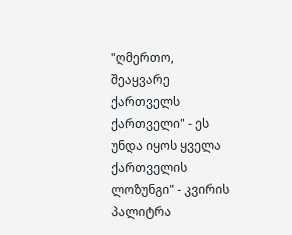"ღმერთო, შეაყვარე ქართველს ქართველი" - ეს უნდა იყოს ყველა ქართველის ლოზუნგი" - კვირის პალიტრა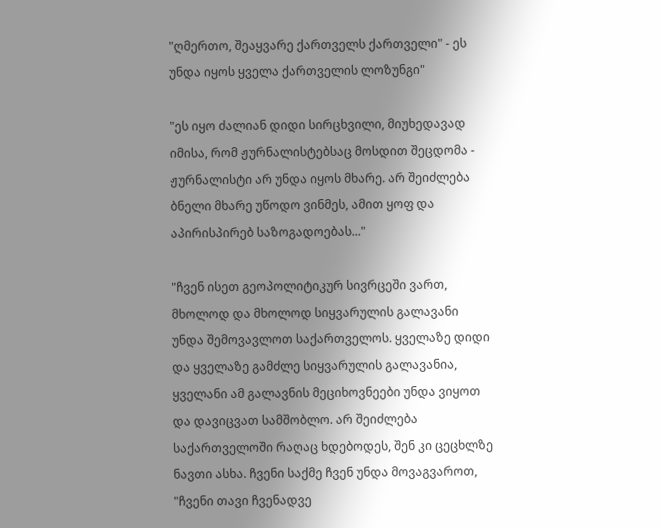"ღმერთო, შეაყვარე ქართველს ქართველი" - ეს უნდა იყოს ყველა ქართველის ლოზუნგი"

"ეს იყო ძალიან დიდი სირცხვილი, მიუხედავად იმისა, რომ ჟურნალისტებსაც მოსდით შეცდომა - ჟურნალისტი არ უნდა იყოს მხარე. არ შეიძლება ბნელი მხარე უწოდო ვინმეს, ამით ყოფ და აპირისპირებ საზოგადოებას..."

"ჩვენ ისეთ გეოპოლიტიკურ სივრცეში ვართ, მხოლოდ და მხოლოდ სიყვარულის გალავანი უნდა შემოვავლოთ საქართველოს. ყველაზე დიდი და ყველაზე გამძლე სიყვარულის გალავანია, ყველანი ამ გალავნის მეციხოვნეები უნდა ვიყოთ და დავიცვათ სამშობლო. არ შეიძლება საქართველოში რაღაც ხდებოდეს, შენ კი ცეცხლზე ნავთი ასხა. ჩვენი საქმე ჩვენ უნდა მოვაგვაროთ, "ჩვენი თავი ჩვენადვე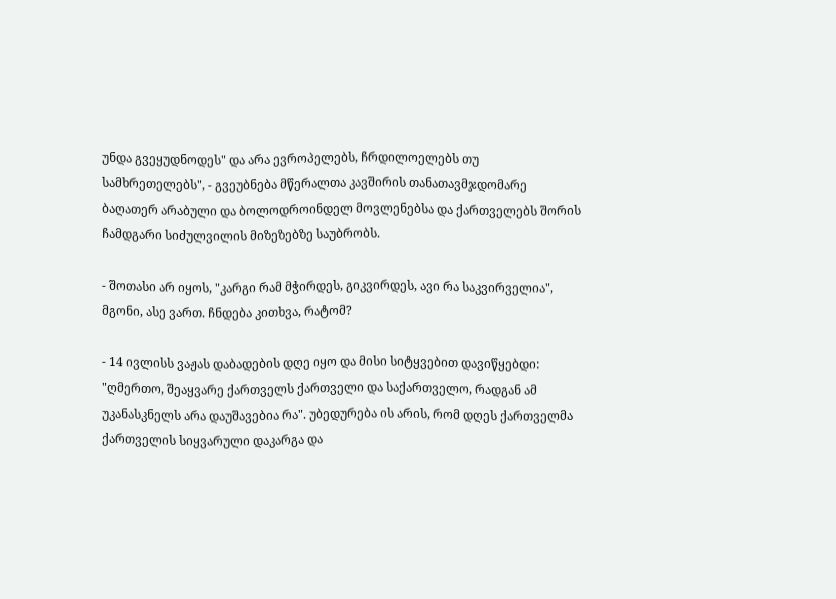უნდა გვეყუდნოდეს" და არა ევროპელებს, ჩრდილოელებს თუ სამხრეთელებს", - გვეუბნება მწერალთა კავშირის თანათავმჯდომარე ბაღათერ არაბული და ბოლოდროინდელ მოვლენებსა და ქართველებს შორის ჩამდგარი სიძულვილის მიზეზებზე საუბრობს.

- შოთასი არ იყოს, "კარგი რამ მჭირდეს, გიკვირდეს, ავი რა საკვირველია", მგონი, ასე ვართ. ჩნდება კითხვა, რატომ?

- 14 ივლისს ვაჟას დაბადების დღე იყო და მისი სიტყვებით დავიწყებდი: "ღმერთო, შეაყვარე ქართველს ქართველი და საქართველო, რადგან ამ უკანასკნელს არა დაუშავებია რა". უბედურება ის არის, რომ დღეს ქართველმა ქართველის სიყვარული დაკარგა და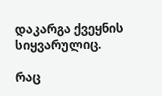დაკარგა ქვეყნის სიყვარულიც.

რაც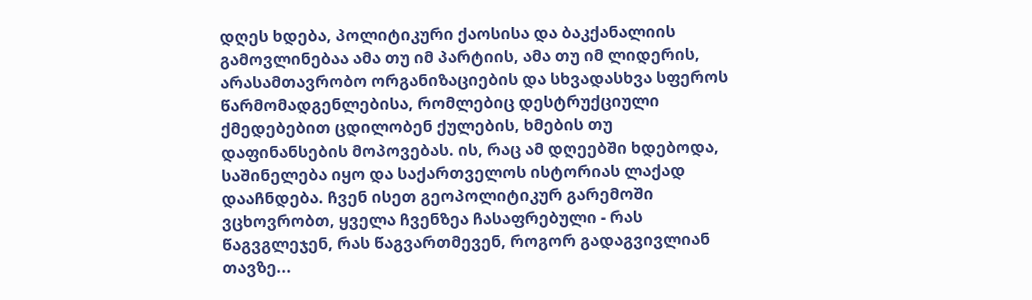დღეს ხდება, პოლიტიკური ქაოსისა და ბაკქანალიის გამოვლინებაა ამა თუ იმ პარტიის, ამა თუ იმ ლიდერის, არასამთავრობო ორგანიზაციების და სხვადასხვა სფეროს წარმომადგენლებისა, რომლებიც დესტრუქციული ქმედებებით ცდილობენ ქულების, ხმების თუ დაფინანსების მოპოვებას. ის, რაც ამ დღეებში ხდებოდა, საშინელება იყო და საქართველოს ისტორიას ლაქად დააჩნდება. ჩვენ ისეთ გეოპოლიტიკურ გარემოში ვცხოვრობთ, ყველა ჩვენზეა ჩასაფრებული - რას წაგვგლეჯენ, რას წაგვართმევენ, როგორ გადაგვივლიან თავზე...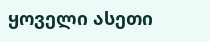ყოველი ასეთი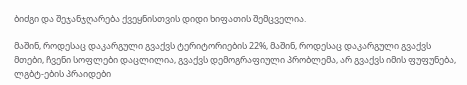ბიძგი და შეჯანჯღარება ქვეყნისთვის დიდი ხიფათის შემცველია.

მაშინ, როდესაც დაკარგული გვაქვს ტერიტორიების 22%, მაშინ, როდესაც დაკარგული გვაქვს მთები, ჩვენი სოფლები დაცლილია, გვაქვს დემოგრაფიული პრობლემა, არ გვაქვს იმის ფუფუნება, ლგბტ-ების პრაიდები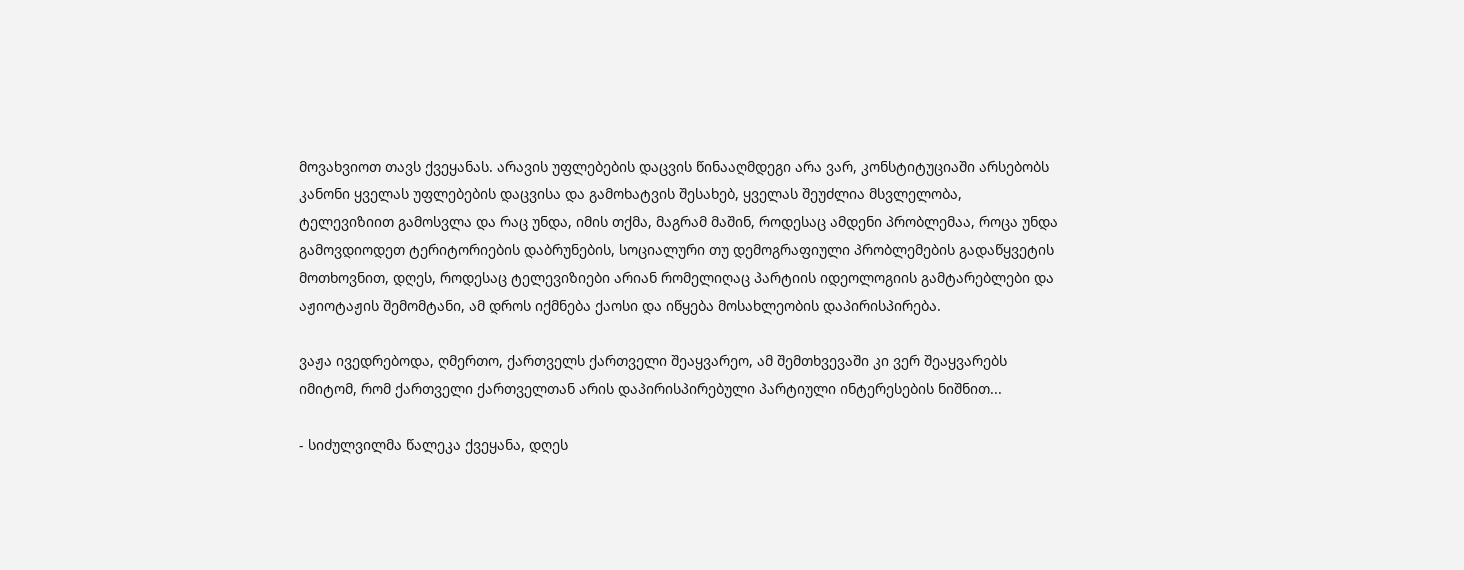მოვახვიოთ თავს ქვეყანას. არავის უფლებების დაცვის წინააღმდეგი არა ვარ, კონსტიტუციაში არსებობს კანონი ყველას უფლებების დაცვისა და გამოხატვის შესახებ, ყველას შეუძლია მსვლელობა, ტელევიზიით გამოსვლა და რაც უნდა, იმის თქმა, მაგრამ მაშინ, როდესაც ამდენი პრობლემაა, როცა უნდა გამოვდიოდეთ ტერიტორიების დაბრუნების, სოციალური თუ დემოგრაფიული პრობლემების გადაწყვეტის მოთხოვნით, დღეს, როდესაც ტელევიზიები არიან რომელიღაც პარტიის იდეოლოგიის გამტარებლები და აჟიოტაჟის შემომტანი, ამ დროს იქმნება ქაოსი და იწყება მოსახლეობის დაპირისპირება.

ვაჟა ივედრებოდა, ღმერთო, ქართველს ქართველი შეაყვარეო, ამ შემთხვევაში კი ვერ შეაყვარებს იმიტომ, რომ ქართველი ქართველთან არის დაპირისპირებული პარტიული ინტერესების ნიშნით...

- სიძულვილმა წალეკა ქვეყანა, დღეს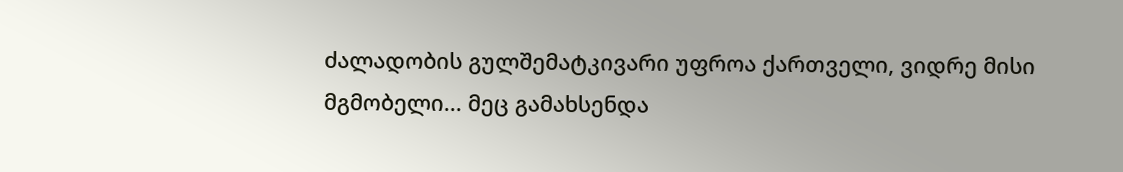ძალადობის გულშემატკივარი უფროა ქართველი, ვიდრე მისი მგმობელი... მეც გამახსენდა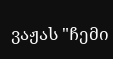ვაჟას "ჩემი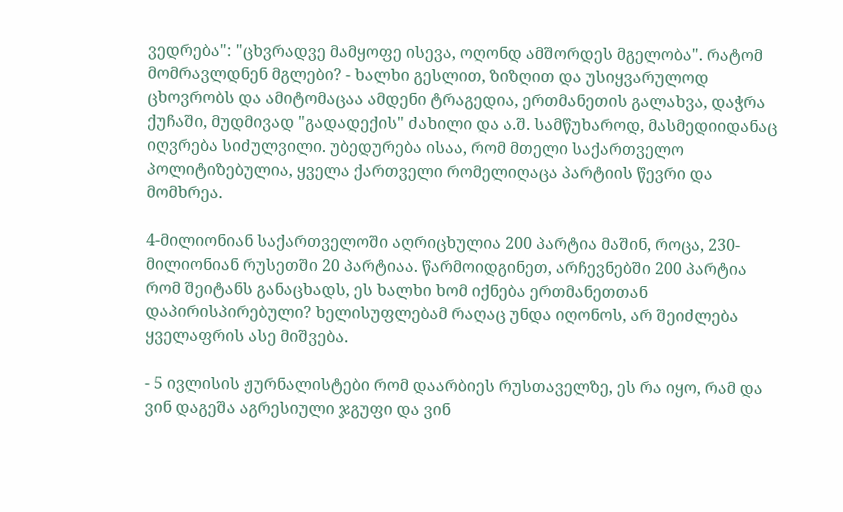ვედრება": "ცხვრადვე მამყოფე ისევა, ოღონდ ამშორდეს მგელობა". რატომ მომრავლდნენ მგლები? - ხალხი გესლით, ზიზღით და უსიყვარულოდ ცხოვრობს და ამიტომაცაა ამდენი ტრაგედია, ერთმანეთის გალახვა, დაჭრა ქუჩაში, მუდმივად "გადადექის" ძახილი და ა.შ. სამწუხაროდ, მასმედიიდანაც იღვრება სიძულვილი. უბედურება ისაა, რომ მთელი საქართველო პოლიტიზებულია, ყველა ქართველი რომელიღაცა პარტიის წევრი და მომხრეა.

4-მილიონიან საქართველოში აღრიცხულია 200 პარტია მაშინ, როცა, 230-მილიონიან რუსეთში 20 პარტიაა. წარმოიდგინეთ, არჩევნებში 200 პარტია რომ შეიტანს განაცხადს, ეს ხალხი ხომ იქნება ერთმანეთთან დაპირისპირებული? ხელისუფლებამ რაღაც უნდა იღონოს, არ შეიძლება ყველაფრის ასე მიშვება.

- 5 ივლისის ჟურნალისტები რომ დაარბიეს რუსთაველზე, ეს რა იყო, რამ და ვინ დაგეშა აგრესიული ჯგუფი და ვინ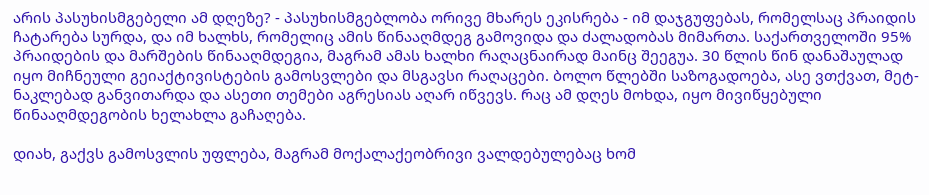არის პასუხისმგებელი ამ დღეზე? - პასუხისმგებლობა ორივე მხარეს ეკისრება - იმ დაჯგუფებას, რომელსაც პრაიდის ჩატარება სურდა, და იმ ხალხს, რომელიც ამის წინააღმდეგ გამოვიდა და ძალადობას მიმართა. საქართველოში 95% პრაიდების და მარშების წინააღმდეგია, მაგრამ ამას ხალხი რაღაცნაირად მაინც შეეგუა. 30 წლის წინ დანაშაულად იყო მიჩნეული გეიაქტივისტების გამოსვლები და მსგავსი რაღაცები. ბოლო წლებში საზოგადოება, ასე ვთქვათ, მეტ-ნაკლებად განვითარდა და ასეთი თემები აგრესიას აღარ იწვევს. რაც ამ დღეს მოხდა, იყო მივიწყებული წინააღმდეგობის ხელახლა გაჩაღება.

დიახ, გაქვს გამოსვლის უფლება, მაგრამ მოქალაქეობრივი ვალდებულებაც ხომ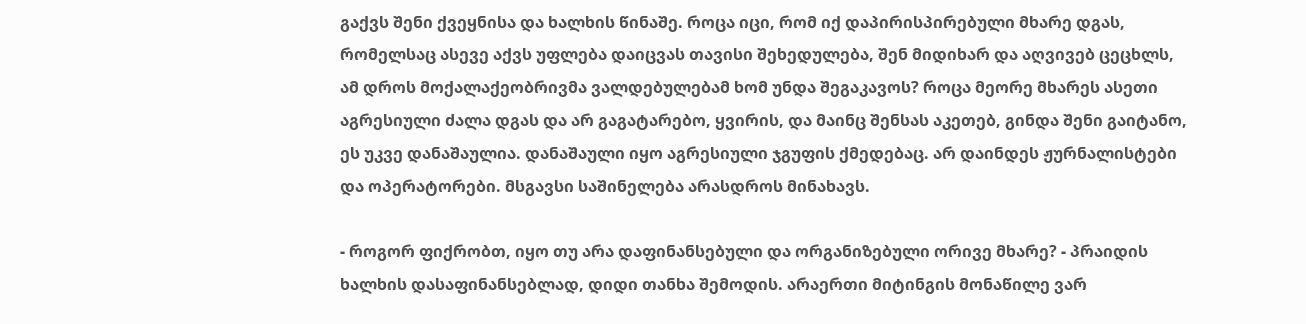გაქვს შენი ქვეყნისა და ხალხის წინაშე. როცა იცი, რომ იქ დაპირისპირებული მხარე დგას, რომელსაც ასევე აქვს უფლება დაიცვას თავისი შეხედულება, შენ მიდიხარ და აღვივებ ცეცხლს, ამ დროს მოქალაქეობრივმა ვალდებულებამ ხომ უნდა შეგაკავოს? როცა მეორე მხარეს ასეთი აგრესიული ძალა დგას და არ გაგატარებო, ყვირის, და მაინც შენსას აკეთებ, გინდა შენი გაიტანო, ეს უკვე დანაშაულია. დანაშაული იყო აგრესიული ჯგუფის ქმედებაც. არ დაინდეს ჟურნალისტები და ოპერატორები. მსგავსი საშინელება არასდროს მინახავს.

- როგორ ფიქრობთ, იყო თუ არა დაფინანსებული და ორგანიზებული ორივე მხარე? - პრაიდის ხალხის დასაფინანსებლად, დიდი თანხა შემოდის. არაერთი მიტინგის მონაწილე ვარ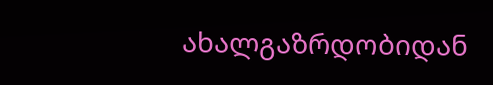ახალგაზრდობიდან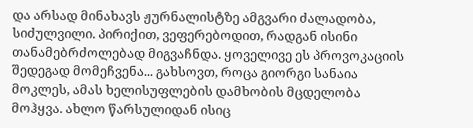და არსად მინახავს ჟურნალისტზე ამგვარი ძალადობა, სიძულვილი. პირიქით, ვეფერებოდით, რადგან ისინი თანამებრძოლებად მიგვაჩნდა. ყოველივე ეს პროვოკაციის შედეგად მომეჩვენა... გახსოვთ, როცა გიორგი სანაია მოკლეს, ამას ხელისუფლების დამხობის მცდელობა მოჰყვა. ახლო წარსულიდან ისიც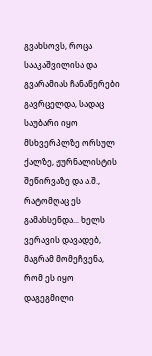გვახსოვს, როცა სააკაშვილისა და გვარამიას ჩანაწერები გავრცელდა, სადაც საუბარი იყო მსხვერპლზე ორსულ ქალზე, ჟურნალისტის შეწირვაზე და ა.შ., რატომღაც ეს გამახსენდა... ხელს ვერავის დავადებ, მაგრამ მომეჩვენა, რომ ეს იყო დაგეგმილი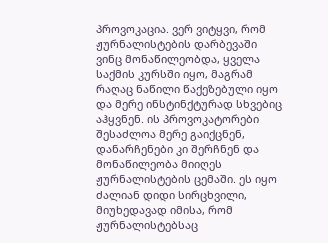პროვოკაცია. ვერ ვიტყვი, რომ ჟურნალისტების დარბევაში ვინც მონაწილეობდა, ყველა საქმის კურსში იყო, მაგრამ რაღაც ნაწილი წაქეზებული იყო და მერე ინსტინქტურად სხვებიც აჰყვნენ. ის პროვოკატორები შესაძლოა მერე გაიქცნენ, დანარჩენები კი შერჩნენ და მონაწილეობა მიიღეს ჟურნალისტების ცემაში. ეს იყო ძალიან დიდი სირცხვილი, მიუხედავად იმისა, რომ ჟურნალისტებსაც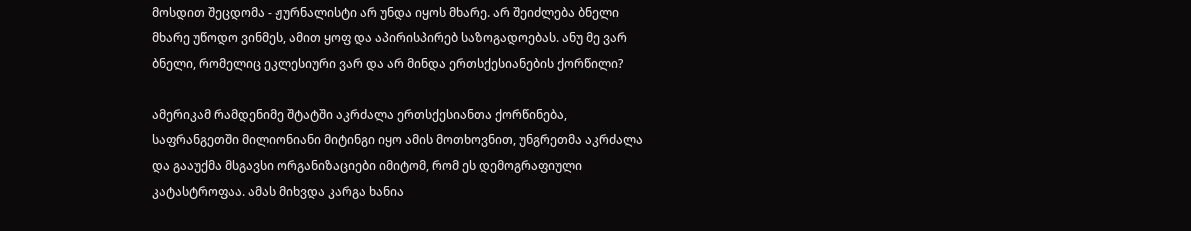მოსდით შეცდომა - ჟურნალისტი არ უნდა იყოს მხარე. არ შეიძლება ბნელი მხარე უწოდო ვინმეს, ამით ყოფ და აპირისპირებ საზოგადოებას. ანუ მე ვარ ბნელი, რომელიც ეკლესიური ვარ და არ მინდა ერთსქესიანების ქორწილი?

ამერიკამ რამდენიმე შტატში აკრძალა ერთსქესიანთა ქორწინება, საფრანგეთში მილიონიანი მიტინგი იყო ამის მოთხოვნით, უნგრეთმა აკრძალა და გააუქმა მსგავსი ორგანიზაციები იმიტომ, რომ ეს დემოგრაფიული კატასტროფაა. ამას მიხვდა კარგა ხანია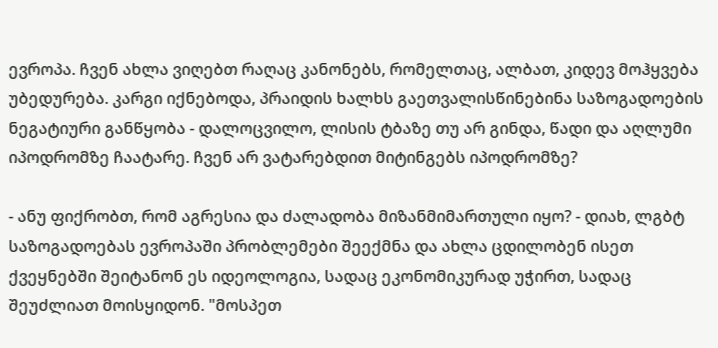ევროპა. ჩვენ ახლა ვიღებთ რაღაც კანონებს, რომელთაც, ალბათ, კიდევ მოჰყვება უბედურება. კარგი იქნებოდა, პრაიდის ხალხს გაეთვალისწინებინა საზოგადოების ნეგატიური განწყობა - დალოცვილო, ლისის ტბაზე თუ არ გინდა, წადი და აღლუმი იპოდრომზე ჩაატარე. ჩვენ არ ვატარებდით მიტინგებს იპოდრომზე?

- ანუ ფიქრობთ, რომ აგრესია და ძალადობა მიზანმიმართული იყო? - დიახ, ლგბტ საზოგადოებას ევროპაში პრობლემები შეექმნა და ახლა ცდილობენ ისეთ ქვეყნებში შეიტანონ ეს იდეოლოგია, სადაც ეკონომიკურად უჭირთ, სადაც შეუძლიათ მოისყიდონ. "მოსპეთ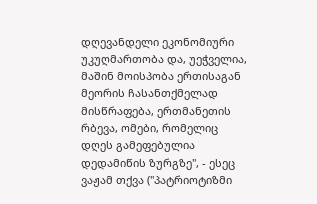დღევანდელი ეკონომიური უკუღმართობა და, უეჭველია, მაშინ მოისპობა ერთისაგან მეორის ჩასანთქმელად მისწრაფება, ერთმანეთის რბევა, ომები, რომელიც დღეს გამეფებულია დედამიწის ზურგზე", - ესეც ვაჟამ თქვა ("პატრიოტიზმი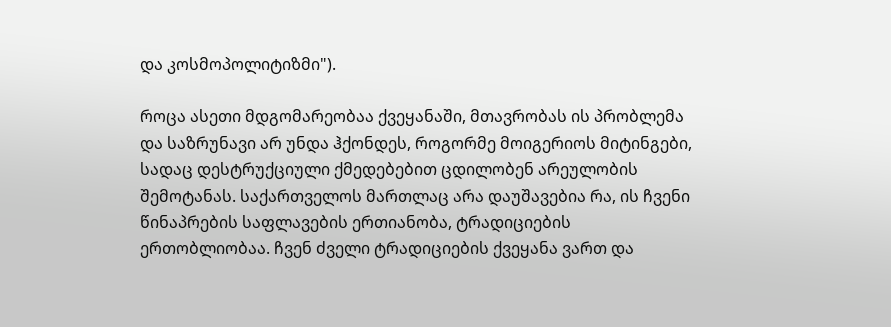და კოსმოპოლიტიზმი").

როცა ასეთი მდგომარეობაა ქვეყანაში, მთავრობას ის პრობლემა და საზრუნავი არ უნდა ჰქონდეს, როგორმე მოიგერიოს მიტინგები, სადაც დესტრუქციული ქმედებებით ცდილობენ არეულობის შემოტანას. საქართველოს მართლაც არა დაუშავებია რა, ის ჩვენი წინაპრების საფლავების ერთიანობა, ტრადიციების ერთობლიობაა. ჩვენ ძველი ტრადიციების ქვეყანა ვართ და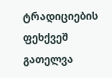ტრადიციების ფეხქვეშ გათელვა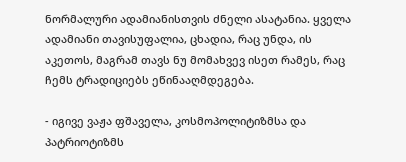ნორმალური ადამიანისთვის ძნელი ასატანია. ყველა ადამიანი თავისუფალია, ცხადია, რაც უნდა, ის აკეთოს, მაგრამ თავს ნუ მომახვევ ისეთ რამეს, რაც ჩემს ტრადიციებს ეწინააღმდეგება.

- იგივე ვაჟა ფშაველა, კოსმოპოლიტიზმსა და პატრიოტიზმს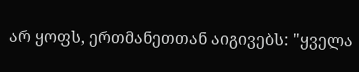არ ყოფს, ერთმანეთთან აიგივებს: "ყველა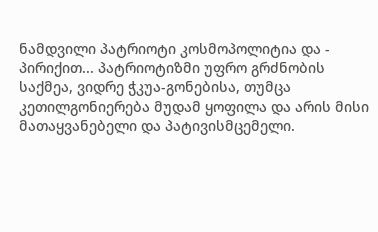ნამდვილი პატრიოტი კოსმოპოლიტია და - პირიქით... პატრიოტიზმი უფრო გრძნობის საქმეა, ვიდრე ჭკუა-გონებისა, თუმცა კეთილგონიერება მუდამ ყოფილა და არის მისი მათაყვანებელი და პატივისმცემელი.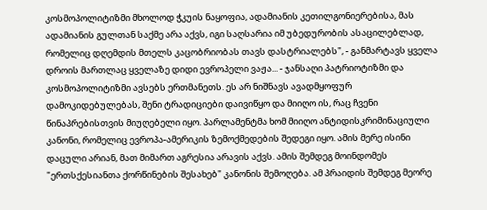კოსმოპოლიტიზმი მხოლოდ ჭკუის ნაყოფია, ადამიანის კეთილგონიერებისა, მას ადამიანის გულთან საქმე არა აქვს, იგი საღსარია იმ უბედურობის ასაცილებლად, რომელიც დღემდის მთელს კაცობრიობას თავს დასტრიალებს", - განმარტავს ყველა დროის მართლაც ყველაზე დიდი ევროპელი ვაჟა... - ჯანსაღი პატრიოტიზმი და კოსმოპოლიტიზმი ავსებს ერთმანეთს. ეს არ ნიშნავს ავადმყოფურ დამოკიდებულებას, შენი ტრადიციები დაივიწყო და მიიღო ის, რაც ჩვენი წინაპრებისთვის მიუღებელი იყო. პარლამენტმა ხომ მიიღო ანტიდისკრიმინაციული კანონი, რომელიც ევროპა-ამერიკის ზემოქმედების შედეგი იყო. ამის მერე ისინი დაცული არიან, მათ მიმართ აგრესია არავის აქვს. ამის შემდეგ მოინდომეს "ერთსქესიანთა ქორწინების შესახებ" კანონის შემოღება. ამ პრაიდის შემდეგ მეორე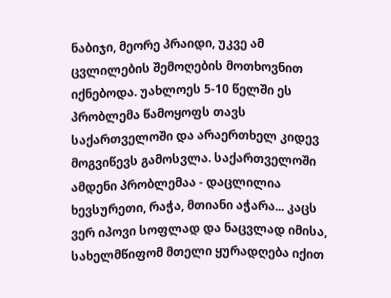ნაბიჯი, მეორე პრაიდი, უკვე ამ ცვლილების შემოღების მოთხოვნით იქნებოდა. უახლოეს 5-10 წელში ეს პრობლემა წამოყოფს თავს საქართველოში და არაერთხელ კიდევ მოგვიწევს გამოსვლა. საქართველოში ამდენი პრობლემაა - დაცლილია ხევსურეთი, რაჭა, მთიანი აჭარა... კაცს ვერ იპოვი სოფლად და ნაცვლად იმისა, სახელმწიფომ მთელი ყურადღება იქით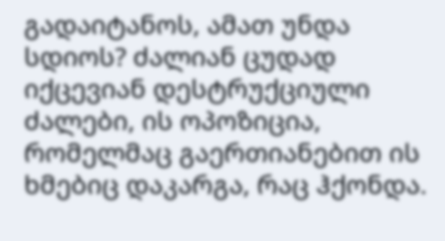გადაიტანოს, ამათ უნდა სდიოს? ძალიან ცუდად იქცევიან დესტრუქციული ძალები, ის ოპოზიცია, რომელმაც გაერთიანებით ის ხმებიც დაკარგა, რაც ჰქონდა.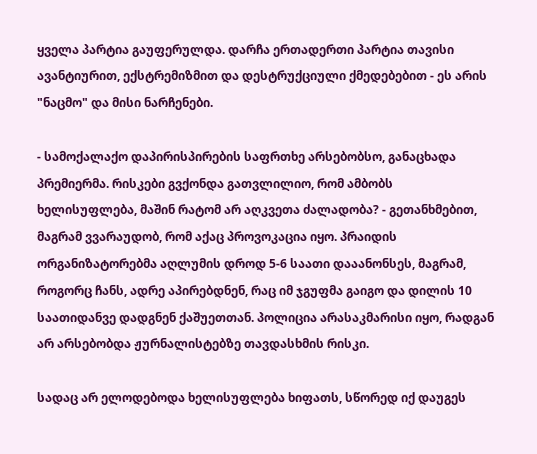ყველა პარტია გაუფერულდა. დარჩა ერთადერთი პარტია თავისი ავანტიურით, ექსტრემიზმით და დესტრუქციული ქმედებებით - ეს არის "ნაცმო" და მისი ნარჩენები.

- სამოქალაქო დაპირისპირების საფრთხე არსებობსო, განაცხადა პრემიერმა. რისკები გვქონდა გათვლილიო, რომ ამბობს ხელისუფლება, მაშინ რატომ არ აღკვეთა ძალადობა? - გეთანხმებით, მაგრამ ვვარაუდობ, რომ აქაც პროვოკაცია იყო. პრაიდის ორგანიზატორებმა აღლუმის დროდ 5-6 საათი დააანონსეს, მაგრამ, როგორც ჩანს, ადრე აპირებდნენ, რაც იმ ჯგუფმა გაიგო და დილის 10 საათიდანვე დადგნენ ქაშუეთთან. პოლიცია არასაკმარისი იყო, რადგან არ არსებობდა ჟურნალისტებზე თავდასხმის რისკი.

სადაც არ ელოდებოდა ხელისუფლება ხიფათს, სწორედ იქ დაუგეს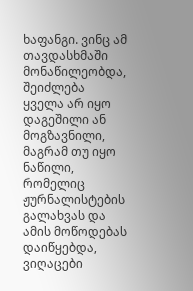ხაფანგი. ვინც ამ თავდასხმაში მონაწილეობდა, შეიძლება ყველა არ იყო დაგეშილი ან მოგზავნილი, მაგრამ თუ იყო ნაწილი, რომელიც ჟურნალისტების გალახვას და ამის მოწოდებას დაიწყებდა, ვიღაცები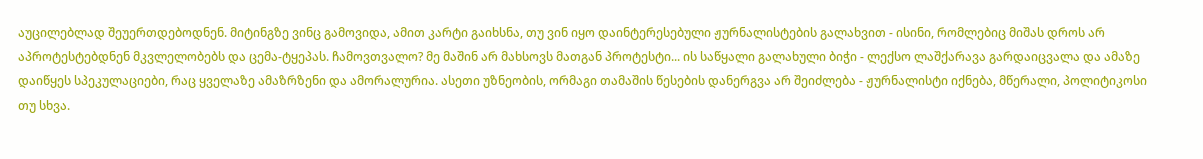აუცილებლად შეუერთდებოდნენ. მიტინგზე ვინც გამოვიდა, ამით კარტი გაიხსნა, თუ ვინ იყო დაინტერესებული ჟურნალისტების გალახვით - ისინი, რომლებიც მიშას დროს არ აპროტესტებდნენ მკვლელობებს და ცემა-ტყეპას. ჩამოვთვალო? მე მაშინ არ მახსოვს მათგან პროტესტი... ის საწყალი გალახული ბიჭი - ლექსო ლაშქარავა გარდაიცვალა და ამაზე დაიწყეს სპეკულაციები, რაც ყველაზე ამაზრზენი და ამორალურია. ასეთი უზნეობის, ორმაგი თამაშის წესების დანერგვა არ შეიძლება - ჟურნალისტი იქნება, მწერალი, პოლიტიკოსი თუ სხვა.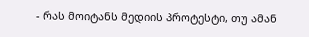- რას მოიტანს მედიის პროტესტი, თუ ამან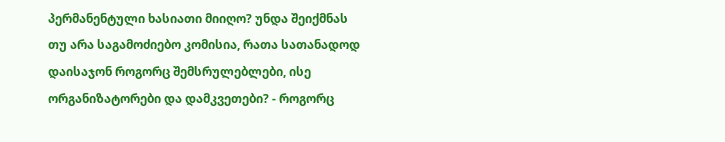პერმანენტული ხასიათი მიიღო? უნდა შეიქმნას თუ არა საგამოძიებო კომისია, რათა სათანადოდ დაისაჯონ როგორც შემსრულებლები, ისე ორგანიზატორები და დამკვეთები? - როგორც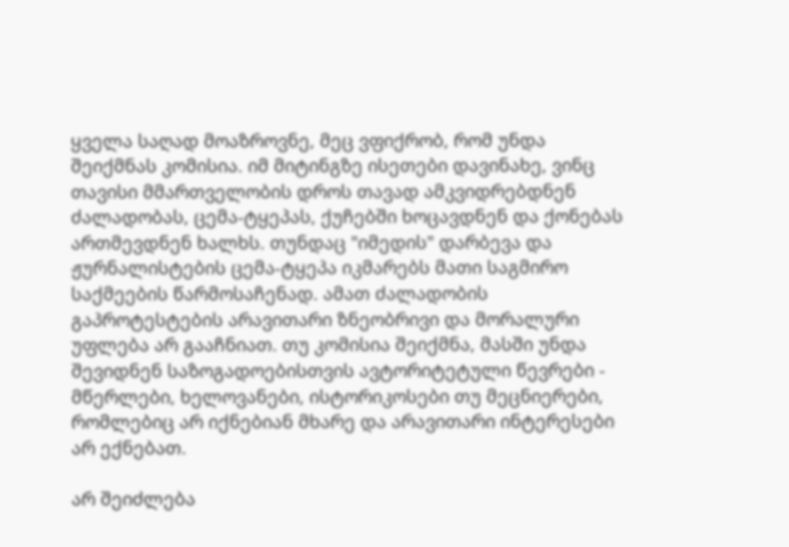ყველა საღად მოაზროვნე, მეც ვფიქრობ, რომ უნდა შეიქმნას კომისია. იმ მიტინგზე ისეთები დავინახე, ვინც თავისი მმართველობის დროს თავად ამკვიდრებდნენ ძალადობას, ცემა-ტყეპას, ქუჩებში ხოცავდნენ და ქონებას ართმევდნენ ხალხს. თუნდაც "იმედის" დარბევა და ჟურნალისტების ცემა-ტყეპა იკმარებს მათი საგმირო საქმეების წარმოსაჩენად. ამათ ძალადობის გაპროტესტების არავითარი ზნეობრივი და მორალური უფლება არ გააჩნიათ. თუ კომისია შეიქმნა, მასში უნდა შევიდნენ საზოგადოებისთვის ავტორიტეტული წევრები - მწერლები, ხელოვანები, ისტორიკოსები თუ მეცნიერები, რომლებიც არ იქნებიან მხარე და არავითარი ინტერესები არ ექნებათ.

არ შეიძლება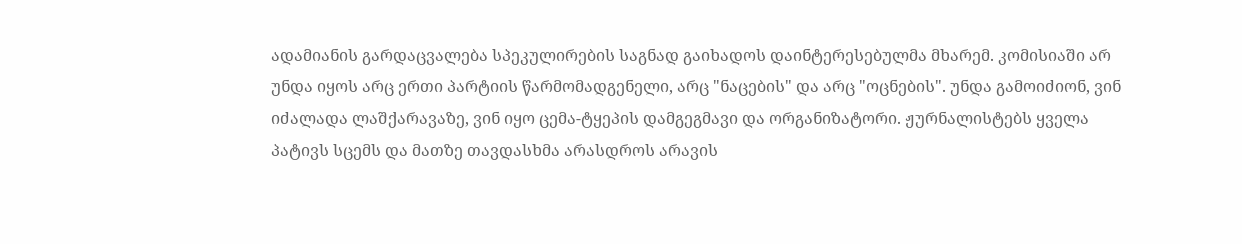ადამიანის გარდაცვალება სპეკულირების საგნად გაიხადოს დაინტერესებულმა მხარემ. კომისიაში არ უნდა იყოს არც ერთი პარტიის წარმომადგენელი, არც "ნაცების" და არც "ოცნების". უნდა გამოიძიონ, ვინ იძალადა ლაშქარავაზე, ვინ იყო ცემა-ტყეპის დამგეგმავი და ორგანიზატორი. ჟურნალისტებს ყველა პატივს სცემს და მათზე თავდასხმა არასდროს არავის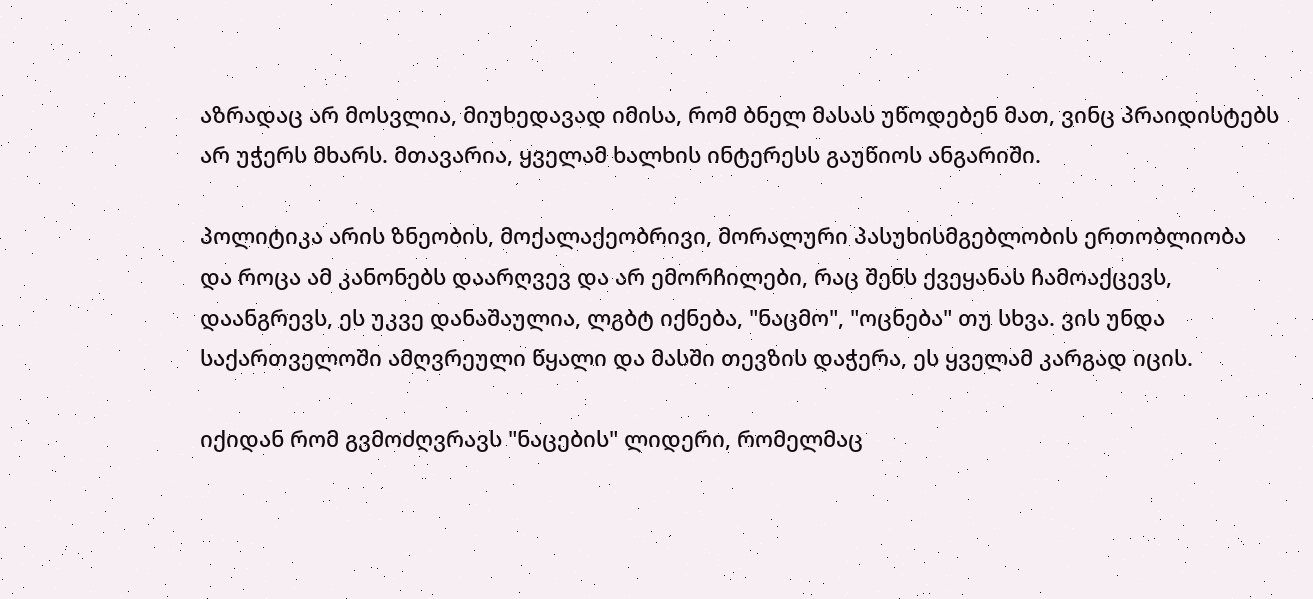აზრადაც არ მოსვლია, მიუხედავად იმისა, რომ ბნელ მასას უწოდებენ მათ, ვინც პრაიდისტებს არ უჭერს მხარს. მთავარია, ყველამ ხალხის ინტერესს გაუწიოს ანგარიში.

პოლიტიკა არის ზნეობის, მოქალაქეობრივი, მორალური პასუხისმგებლობის ერთობლიობა და როცა ამ კანონებს დაარღვევ და არ ემორჩილები, რაც შენს ქვეყანას ჩამოაქცევს, დაანგრევს, ეს უკვე დანაშაულია, ლგბტ იქნება, "ნაცმო", "ოცნება" თუ სხვა. ვის უნდა საქართველოში ამღვრეული წყალი და მასში თევზის დაჭერა, ეს ყველამ კარგად იცის.

იქიდან რომ გვმოძღვრავს "ნაცების" ლიდერი, რომელმაც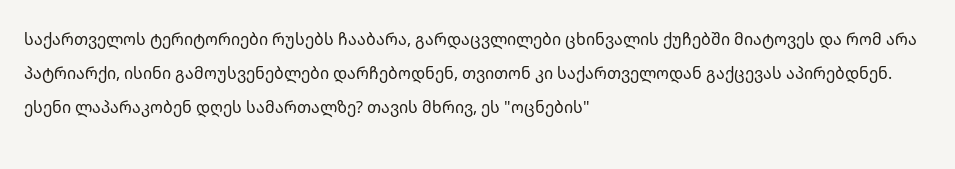საქართველოს ტერიტორიები რუსებს ჩააბარა, გარდაცვლილები ცხინვალის ქუჩებში მიატოვეს და რომ არა პატრიარქი, ისინი გამოუსვენებლები დარჩებოდნენ, თვითონ კი საქართველოდან გაქცევას აპირებდნენ. ესენი ლაპარაკობენ დღეს სამართალზე? თავის მხრივ, ეს "ოცნების"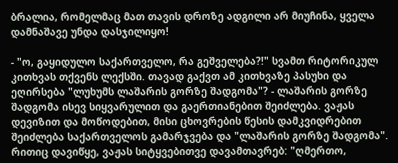ბრალია, რომელმაც მათ თავის დროზე ადგილი არ მიუჩინა, ყველა დამნაშავე უნდა დასჯილიყო!

- "ო, გაყიდულო საქართველო, რა გეშველება?!" სვამთ რიტორიკულ კითხვას თქვენს ლექსში. თავად გაქვთ ამ კითხვაზე პასუხი და ეღირსება "ლუხუმს ლაშარის გორზე შადგომა"? - ლაშარის გორზე შადგომა ისევ სიყვარულით და გაერთიანებით შეიძლება. ვაჟას დევიზით და მოწოდებით, მისი ცხოვრების წესის დამკვიდრებით შეიძლება საქართველოს გამარჯვება და "ლაშარის გორზე შადგომა". რითიც დავიწყე, ვაჟას სიტყვებითვე დავამთავრებ: "ღმერთო,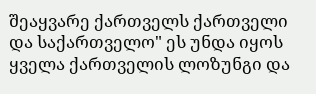შეაყვარე ქართველს ქართველი და საქართველო" ეს უნდა იყოს ყველა ქართველის ლოზუნგი და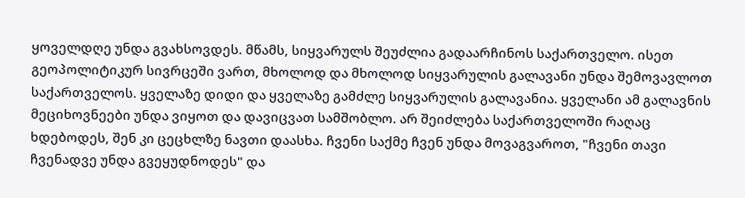ყოველდღე უნდა გვახსოვდეს. მწამს, სიყვარულს შეუძლია გადაარჩინოს საქართველო. ისეთ გეოპოლიტიკურ სივრცეში ვართ, მხოლოდ და მხოლოდ სიყვარულის გალავანი უნდა შემოვავლოთ საქართველოს. ყველაზე დიდი და ყველაზე გამძლე სიყვარულის გალავანია. ყველანი ამ გალავნის მეციხოვნეები უნდა ვიყოთ და დავიცვათ სამშობლო. არ შეიძლება საქართველოში რაღაც ხდებოდეს, შენ კი ცეცხლზე ნავთი დაასხა. ჩვენი საქმე ჩვენ უნდა მოვაგვაროთ, "ჩვენი თავი ჩვენადვე უნდა გვეყუდნოდეს" და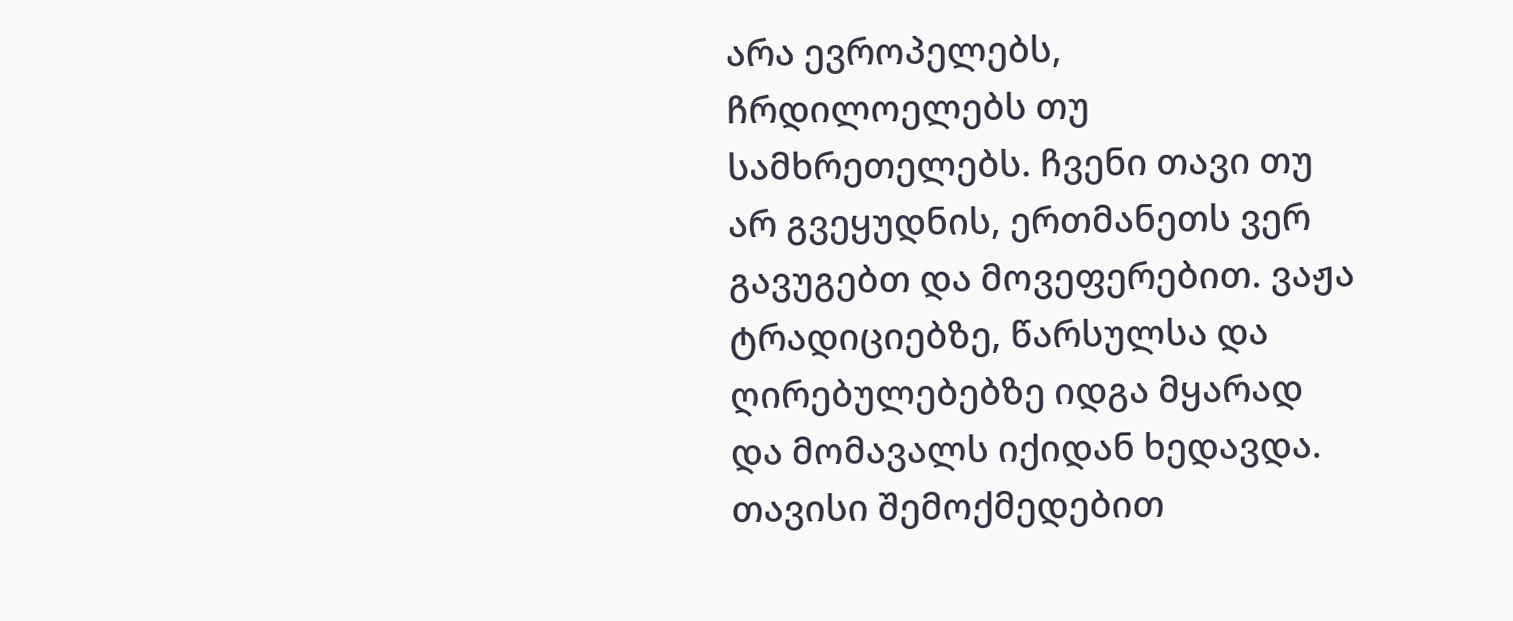არა ევროპელებს, ჩრდილოელებს თუ სამხრეთელებს. ჩვენი თავი თუ არ გვეყუდნის, ერთმანეთს ვერ გავუგებთ და მოვეფერებით. ვაჟა ტრადიციებზე, წარსულსა და ღირებულებებზე იდგა მყარად და მომავალს იქიდან ხედავდა. თავისი შემოქმედებით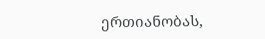ერთიანობას,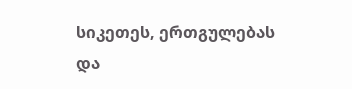სიკეთეს, ერთგულებას და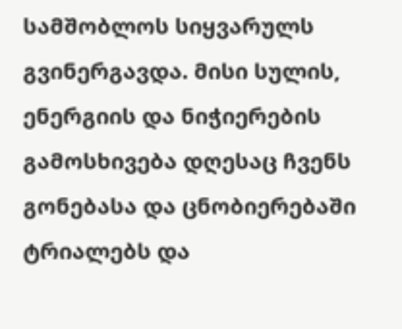სამშობლოს სიყვარულს გვინერგავდა. მისი სულის, ენერგიის და ნიჭიერების გამოსხივება დღესაც ჩვენს გონებასა და ცნობიერებაში ტრიალებს და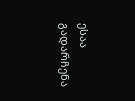ესაა გადარჩენა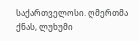საქართველოსი. ღმერთმა ქნას, ლუხუმი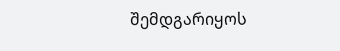შემდგარიყოს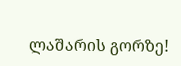ლაშარის გორზე!